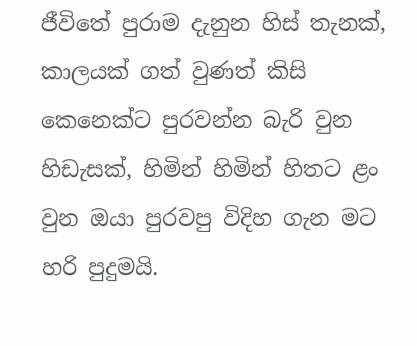ජීවිතේ පුරාම දැනුන හිස් තැනක්, කාලයක් ගත් වුණත් කිසි කෙනෙක්ට පුරවන්න බැරි වුන හිඩැසක්, හිමින් හිමින් හිතට ළං වුන ඔයා පුරවපු විදිහ ගැන මට හරි පුදුමයි.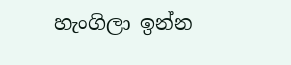හැංගිලා ඉන්න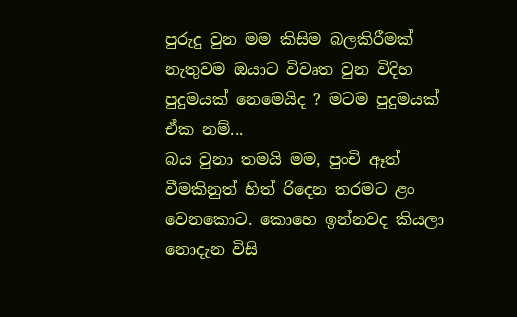පුරුදු වුන මම කිසිම බලකිරීමක් නැතුවම ඔයාට විවෘත වුන විදිහ පුදුමයක් නෙමෙයිද ? මටම පුදුමයක් ඒක නම්...
බය වුනා තමයි මම, පුංචි ඈත් වීමකිනුත් හිත් රිදෙන තරමට ළං වෙනකොට. කොහෙ ඉන්නවද කියලා නොදැන විසි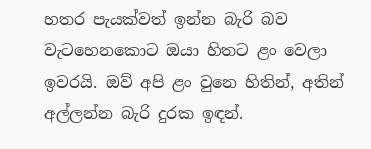හතර පැයක්වත් ඉන්න බැරි බව වැටහෙනකොට ඔයා හිතට ළං වෙලා ඉවරයි. ඔව් අපි ළං වුනෙ හිතින්, අතින් අල්ලන්න බැරි දුරක ඉඳන්.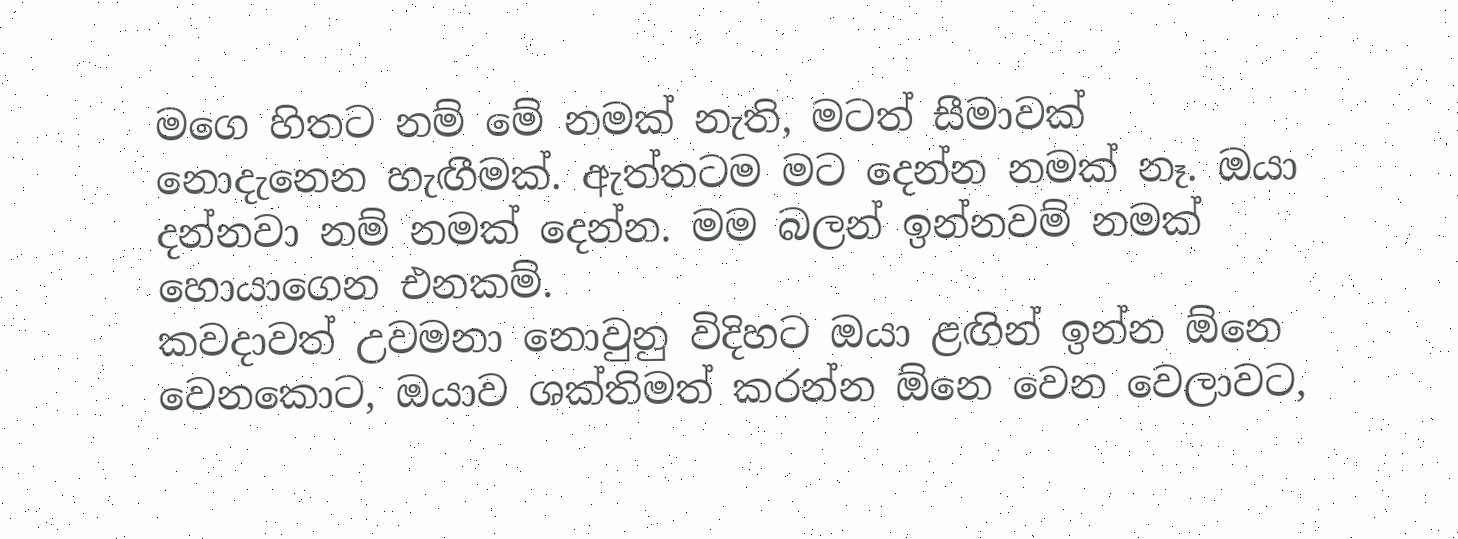මගෙ හිතට නම් මේ නමක් නැති, මටත් සීමාවක් නොදැනෙන හැඟීමක්. ඇත්තටම මට දෙන්න නමක් නෑ. ඔයා දන්නවා නම් නමක් දෙන්න. මම බලන් ඉන්නවම් නමක් හොයාගෙන එනකම්.
කවදාවත් උවමනා නොවුනු විදිහට ඔයා ළඟින් ඉන්න ඕනෙ වෙනකොට, ඔයාව ශක්තිමත් කරන්න ඕනෙ වෙන වෙලාවට,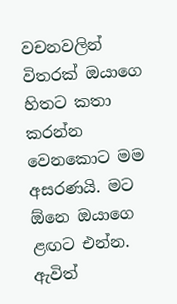වචනවලින් විතරක් ඔයාගෙ හිතට කතා කරන්න වෙනකොට මම අසරණයි. මට ඕනෙ ඔයාගෙ ළඟට එන්න. ඇවිත්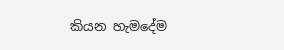කියන හැමදේම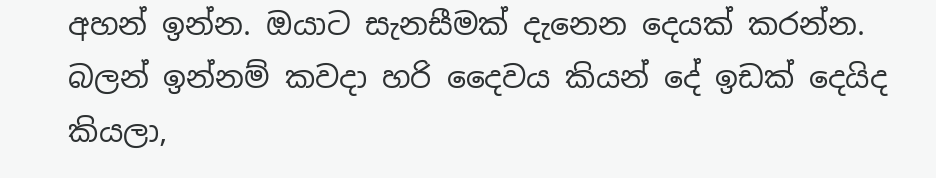අහන් ඉන්න. ඔයාට සැනසීමක් දැනෙන දෙයක් කරන්න. බලන් ඉන්නම් කවදා හරි දෛවය කියන් දේ ඉඩක් දෙයිද කියලා,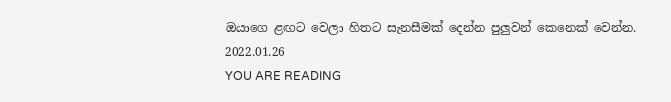ඔයාගෙ ළඟට වෙලා හිතට සැනසීමක් දෙන්න පුලුවන් කෙනෙක් වෙන්න.
2022.01.26
YOU ARE READING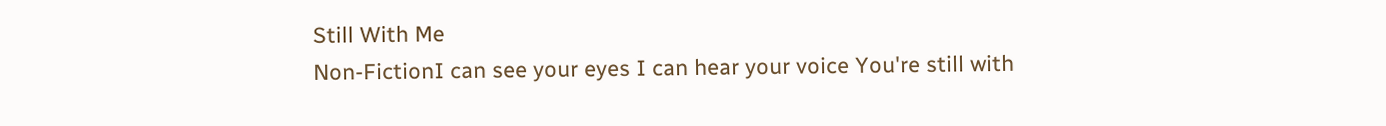Still With Me
Non-FictionI can see your eyes I can hear your voice You're still with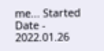me... Started Date - 2022.01.26